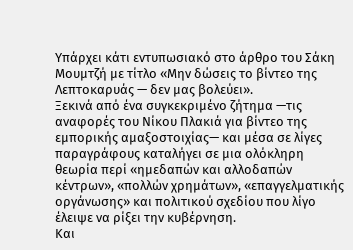Υπάρχει κάτι εντυπωσιακό στο άρθρο του Σάκη Μουμτζή με τίτλο «Μην δώσεις το βίντεο της Λεπτοκαρυάς — δεν μας βολεύει».
Ξεκινά από ένα συγκεκριμένο ζήτημα —τις αναφορές του Νίκου Πλακιά για βίντεο της εμπορικής αμαξοστοιχίας— και μέσα σε λίγες παραγράφους καταλήγει σε μια ολόκληρη θεωρία περί «ημεδαπών και αλλοδαπών κέντρων», «πολλών χρημάτων», «επαγγελματικής οργάνωσης» και πολιτικού σχεδίου που λίγο έλειψε να ρίξει την κυβέρνηση.
Και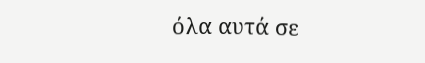όλα αυτά σε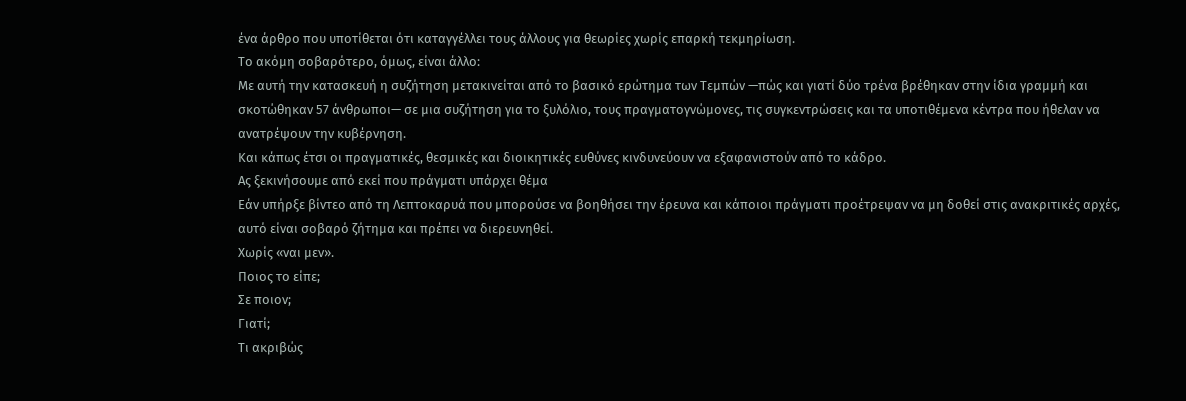ένα άρθρο που υποτίθεται ότι καταγγέλλει τους άλλους για θεωρίες χωρίς επαρκή τεκμηρίωση.
Το ακόμη σοβαρότερο, όμως, είναι άλλο:
Με αυτή την κατασκευή η συζήτηση μετακινείται από το βασικό ερώτημα των Τεμπών —πώς και γιατί δύο τρένα βρέθηκαν στην ίδια γραμμή και σκοτώθηκαν 57 άνθρωποι— σε μια συζήτηση για το ξυλόλιο, τους πραγματογνώμονες, τις συγκεντρώσεις και τα υποτιθέμενα κέντρα που ήθελαν να ανατρέψουν την κυβέρνηση.
Και κάπως έτσι οι πραγματικές, θεσμικές και διοικητικές ευθύνες κινδυνεύουν να εξαφανιστούν από το κάδρο.
Ας ξεκινήσουμε από εκεί που πράγματι υπάρχει θέμα
Εάν υπήρξε βίντεο από τη Λεπτοκαρυά που μπορούσε να βοηθήσει την έρευνα και κάποιοι πράγματι προέτρεψαν να μη δοθεί στις ανακριτικές αρχές, αυτό είναι σοβαρό ζήτημα και πρέπει να διερευνηθεί.
Χωρίς «ναι μεν».
Ποιος το είπε;
Σε ποιον;
Γιατί;
Τι ακριβώς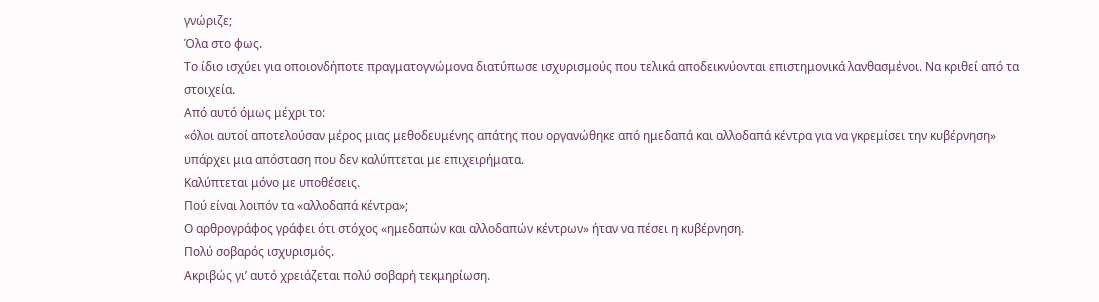γνώριζε;
Όλα στο φως.
Το ίδιο ισχύει για οποιονδήποτε πραγματογνώμονα διατύπωσε ισχυρισμούς που τελικά αποδεικνύονται επιστημονικά λανθασμένοι. Να κριθεί από τα στοιχεία.
Από αυτό όμως μέχρι το:
«όλοι αυτοί αποτελούσαν μέρος μιας μεθοδευμένης απάτης που οργανώθηκε από ημεδαπά και αλλοδαπά κέντρα για να γκρεμίσει την κυβέρνηση»
υπάρχει μια απόσταση που δεν καλύπτεται με επιχειρήματα.
Καλύπτεται μόνο με υποθέσεις.
Πού είναι λοιπόν τα «αλλοδαπά κέντρα»;
Ο αρθρογράφος γράφει ότι στόχος «ημεδαπών και αλλοδαπών κέντρων» ήταν να πέσει η κυβέρνηση.
Πολύ σοβαρός ισχυρισμός.
Ακριβώς γι’ αυτό χρειάζεται πολύ σοβαρή τεκμηρίωση.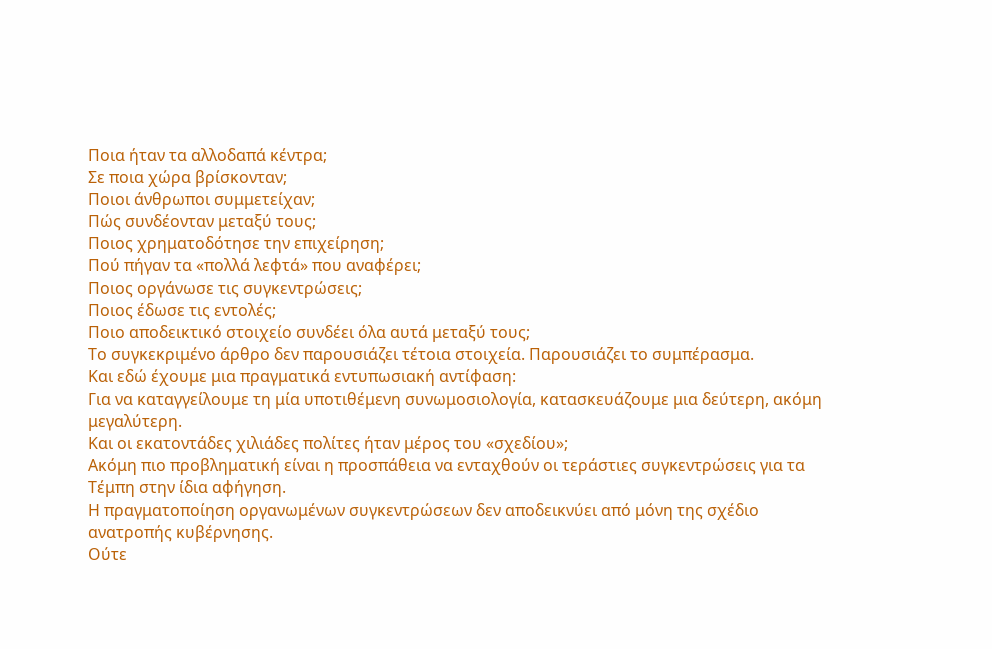Ποια ήταν τα αλλοδαπά κέντρα;
Σε ποια χώρα βρίσκονταν;
Ποιοι άνθρωποι συμμετείχαν;
Πώς συνδέονταν μεταξύ τους;
Ποιος χρηματοδότησε την επιχείρηση;
Πού πήγαν τα «πολλά λεφτά» που αναφέρει;
Ποιος οργάνωσε τις συγκεντρώσεις;
Ποιος έδωσε τις εντολές;
Ποιο αποδεικτικό στοιχείο συνδέει όλα αυτά μεταξύ τους;
Το συγκεκριμένο άρθρο δεν παρουσιάζει τέτοια στοιχεία. Παρουσιάζει το συμπέρασμα.
Και εδώ έχουμε μια πραγματικά εντυπωσιακή αντίφαση:
Για να καταγγείλουμε τη μία υποτιθέμενη συνωμοσιολογία, κατασκευάζουμε μια δεύτερη, ακόμη μεγαλύτερη.
Και οι εκατοντάδες χιλιάδες πολίτες ήταν μέρος του «σχεδίου»;
Ακόμη πιο προβληματική είναι η προσπάθεια να ενταχθούν οι τεράστιες συγκεντρώσεις για τα Τέμπη στην ίδια αφήγηση.
Η πραγματοποίηση οργανωμένων συγκεντρώσεων δεν αποδεικνύει από μόνη της σχέδιο ανατροπής κυβέρνησης.
Ούτε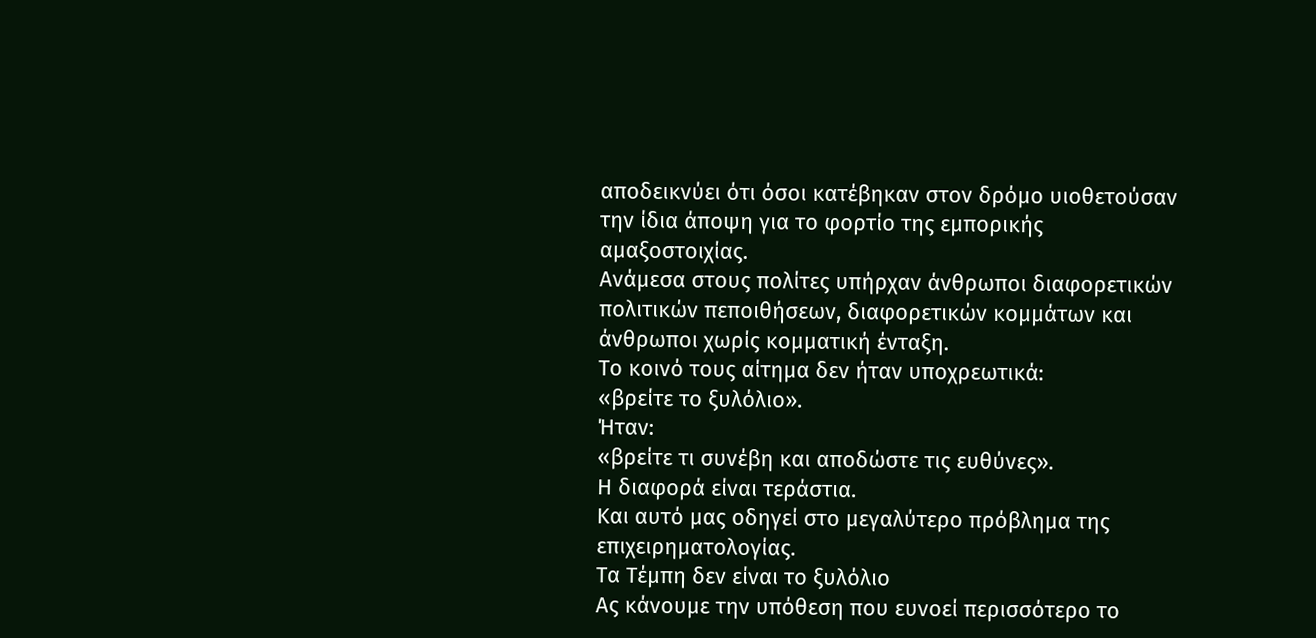αποδεικνύει ότι όσοι κατέβηκαν στον δρόμο υιοθετούσαν την ίδια άποψη για το φορτίο της εμπορικής αμαξοστοιχίας.
Ανάμεσα στους πολίτες υπήρχαν άνθρωποι διαφορετικών πολιτικών πεποιθήσεων, διαφορετικών κομμάτων και άνθρωποι χωρίς κομματική ένταξη.
Το κοινό τους αίτημα δεν ήταν υποχρεωτικά:
«βρείτε το ξυλόλιο».
Ήταν:
«βρείτε τι συνέβη και αποδώστε τις ευθύνες».
Η διαφορά είναι τεράστια.
Και αυτό μας οδηγεί στο μεγαλύτερο πρόβλημα της επιχειρηματολογίας.
Τα Τέμπη δεν είναι το ξυλόλιο
Ας κάνουμε την υπόθεση που ευνοεί περισσότερο το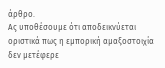άρθρο.
Ας υποθέσουμε ότι αποδεικνύεται οριστικά πως η εμπορική αμαξοστοιχία δεν μετέφερε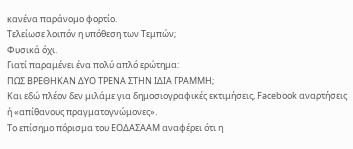κανένα παράνομο φορτίο.
Τελείωσε λοιπόν η υπόθεση των Τεμπών;
Φυσικά όχι.
Γιατί παραμένει ένα πολύ απλό ερώτημα:
ΠΩΣ ΒΡΕΘΗΚΑΝ ΔΥΟ ΤΡΕΝΑ ΣΤΗΝ ΙΔΙΑ ΓΡΑΜΜΗ;
Και εδώ πλέον δεν μιλάμε για δημοσιογραφικές εκτιμήσεις, Facebook αναρτήσεις ή «απίθανους πραγματογνώμονες».
Το επίσημο πόρισμα του ΕΟΔΑΣΑΑΜ αναφέρει ότι η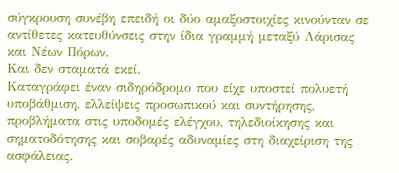σύγκρουση συνέβη επειδή οι δύο αμαξοστοιχίες κινούνταν σε αντίθετες κατευθύνσεις στην ίδια γραμμή μεταξύ Λάρισας και Νέων Πόρων.
Και δεν σταματά εκεί.
Καταγράφει έναν σιδηρόδρομο που είχε υποστεί πολυετή υποβάθμιση, ελλείψεις προσωπικού και συντήρησης, προβλήματα στις υποδομές ελέγχου, τηλεδιοίκησης και σηματοδότησης και σοβαρές αδυναμίες στη διαχείριση της ασφάλειας.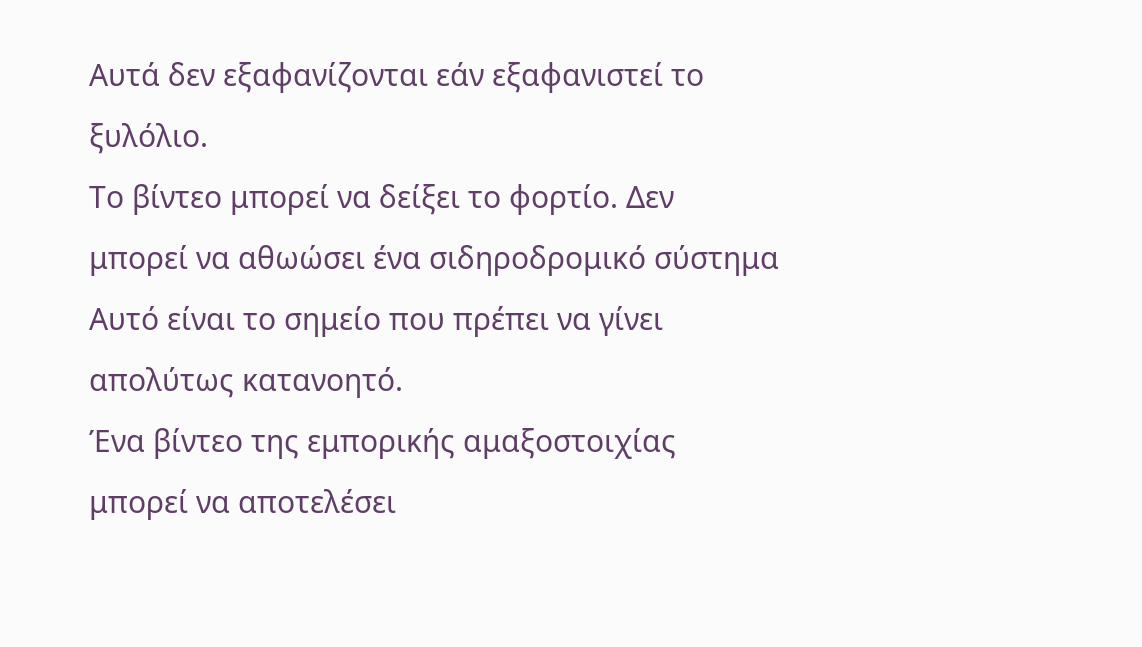Αυτά δεν εξαφανίζονται εάν εξαφανιστεί το ξυλόλιο.
Το βίντεο μπορεί να δείξει το φορτίο. Δεν μπορεί να αθωώσει ένα σιδηροδρομικό σύστημα
Αυτό είναι το σημείο που πρέπει να γίνει απολύτως κατανοητό.
Ένα βίντεο της εμπορικής αμαξοστοιχίας μπορεί να αποτελέσει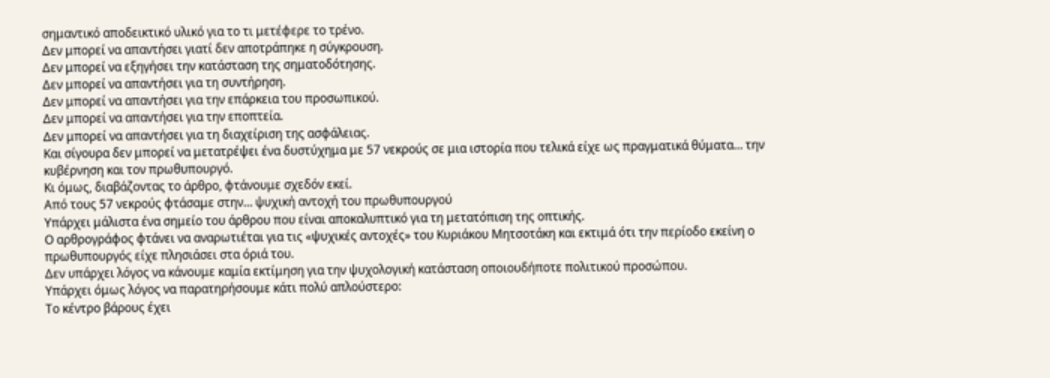σημαντικό αποδεικτικό υλικό για το τι μετέφερε το τρένο.
Δεν μπορεί να απαντήσει γιατί δεν αποτράπηκε η σύγκρουση.
Δεν μπορεί να εξηγήσει την κατάσταση της σηματοδότησης.
Δεν μπορεί να απαντήσει για τη συντήρηση.
Δεν μπορεί να απαντήσει για την επάρκεια του προσωπικού.
Δεν μπορεί να απαντήσει για την εποπτεία.
Δεν μπορεί να απαντήσει για τη διαχείριση της ασφάλειας.
Και σίγουρα δεν μπορεί να μετατρέψει ένα δυστύχημα με 57 νεκρούς σε μια ιστορία που τελικά είχε ως πραγματικά θύματα… την κυβέρνηση και τον πρωθυπουργό.
Κι όμως, διαβάζοντας το άρθρο, φτάνουμε σχεδόν εκεί.
Από τους 57 νεκρούς φτάσαμε στην… ψυχική αντοχή του πρωθυπουργού
Υπάρχει μάλιστα ένα σημείο του άρθρου που είναι αποκαλυπτικό για τη μετατόπιση της οπτικής.
Ο αρθρογράφος φτάνει να αναρωτιέται για τις «ψυχικές αντοχές» του Κυριάκου Μητσοτάκη και εκτιμά ότι την περίοδο εκείνη ο πρωθυπουργός είχε πλησιάσει στα όριά του.
Δεν υπάρχει λόγος να κάνουμε καμία εκτίμηση για την ψυχολογική κατάσταση οποιουδήποτε πολιτικού προσώπου.
Υπάρχει όμως λόγος να παρατηρήσουμε κάτι πολύ απλούστερο:
Το κέντρο βάρους έχει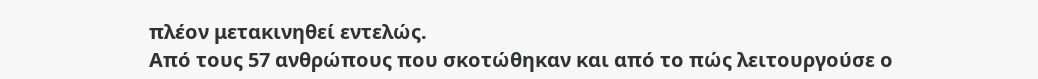πλέον μετακινηθεί εντελώς.
Από τους 57 ανθρώπους που σκοτώθηκαν και από το πώς λειτουργούσε ο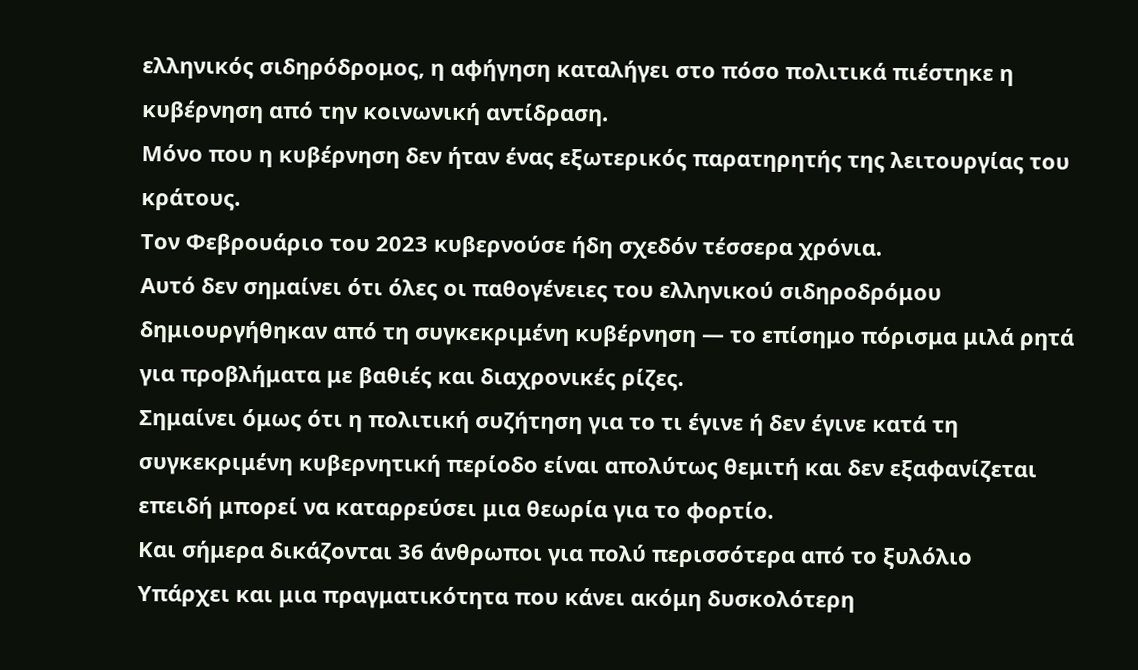ελληνικός σιδηρόδρομος, η αφήγηση καταλήγει στο πόσο πολιτικά πιέστηκε η κυβέρνηση από την κοινωνική αντίδραση.
Μόνο που η κυβέρνηση δεν ήταν ένας εξωτερικός παρατηρητής της λειτουργίας του κράτους.
Τον Φεβρουάριο του 2023 κυβερνούσε ήδη σχεδόν τέσσερα χρόνια.
Αυτό δεν σημαίνει ότι όλες οι παθογένειες του ελληνικού σιδηροδρόμου δημιουργήθηκαν από τη συγκεκριμένη κυβέρνηση — το επίσημο πόρισμα μιλά ρητά για προβλήματα με βαθιές και διαχρονικές ρίζες.
Σημαίνει όμως ότι η πολιτική συζήτηση για το τι έγινε ή δεν έγινε κατά τη συγκεκριμένη κυβερνητική περίοδο είναι απολύτως θεμιτή και δεν εξαφανίζεται επειδή μπορεί να καταρρεύσει μια θεωρία για το φορτίο.
Και σήμερα δικάζονται 36 άνθρωποι για πολύ περισσότερα από το ξυλόλιο
Υπάρχει και μια πραγματικότητα που κάνει ακόμη δυσκολότερη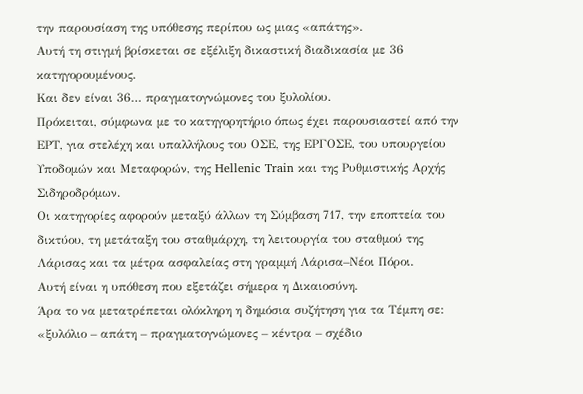την παρουσίαση της υπόθεσης περίπου ως μιας «απάτης».
Αυτή τη στιγμή βρίσκεται σε εξέλιξη δικαστική διαδικασία με 36 κατηγορουμένους.
Και δεν είναι 36… πραγματογνώμονες του ξυλολίου.
Πρόκειται, σύμφωνα με το κατηγορητήριο όπως έχει παρουσιαστεί από την ΕΡΤ, για στελέχη και υπαλλήλους του ΟΣΕ, της ΕΡΓΟΣΕ, του υπουργείου Υποδομών και Μεταφορών, της Hellenic Train και της Ρυθμιστικής Αρχής Σιδηροδρόμων.
Οι κατηγορίες αφορούν μεταξύ άλλων τη Σύμβαση 717, την εποπτεία του δικτύου, τη μετάταξη του σταθμάρχη, τη λειτουργία του σταθμού της Λάρισας και τα μέτρα ασφαλείας στη γραμμή Λάρισα–Νέοι Πόροι.
Αυτή είναι η υπόθεση που εξετάζει σήμερα η Δικαιοσύνη.
Άρα το να μετατρέπεται ολόκληρη η δημόσια συζήτηση για τα Τέμπη σε:
«ξυλόλιο – απάτη – πραγματογνώμονες – κέντρα – σχέδιο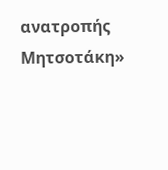ανατροπής Μητσοτάκη»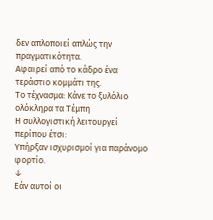δεν απλοποιεί απλώς την πραγματικότητα.
Αφαιρεί από το κάδρο ένα τεράστιο κομμάτι της.
Το τέχνασμα: Κάνε το ξυλόλιο ολόκληρα τα Τέμπη
Η συλλογιστική λειτουργεί περίπου έτσι:
Υπήρξαν ισχυρισμοί για παράνομο φορτίο.
↓
Εάν αυτοί οι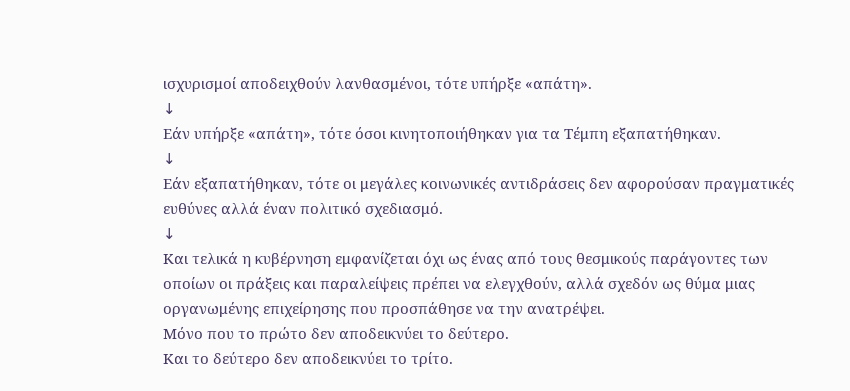ισχυρισμοί αποδειχθούν λανθασμένοι, τότε υπήρξε «απάτη».
↓
Εάν υπήρξε «απάτη», τότε όσοι κινητοποιήθηκαν για τα Τέμπη εξαπατήθηκαν.
↓
Εάν εξαπατήθηκαν, τότε οι μεγάλες κοινωνικές αντιδράσεις δεν αφορούσαν πραγματικές ευθύνες αλλά έναν πολιτικό σχεδιασμό.
↓
Και τελικά η κυβέρνηση εμφανίζεται όχι ως ένας από τους θεσμικούς παράγοντες των οποίων οι πράξεις και παραλείψεις πρέπει να ελεγχθούν, αλλά σχεδόν ως θύμα μιας οργανωμένης επιχείρησης που προσπάθησε να την ανατρέψει.
Μόνο που το πρώτο δεν αποδεικνύει το δεύτερο.
Και το δεύτερο δεν αποδεικνύει το τρίτο.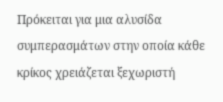Πρόκειται για μια αλυσίδα συμπερασμάτων στην οποία κάθε κρίκος χρειάζεται ξεχωριστή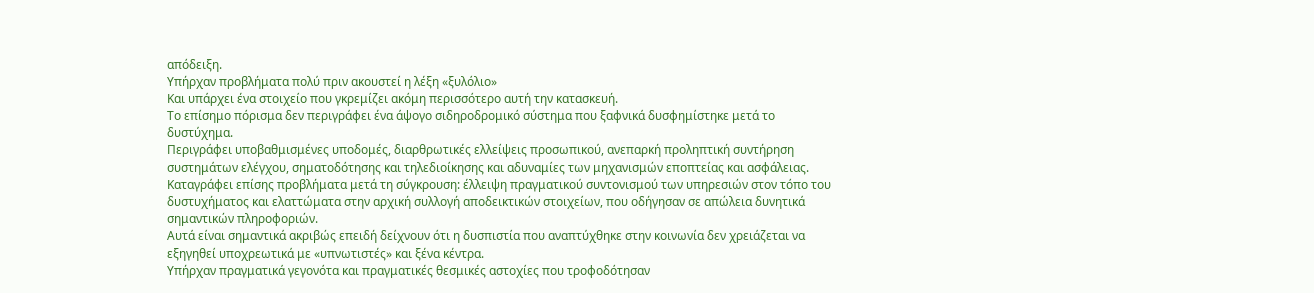απόδειξη.
Υπήρχαν προβλήματα πολύ πριν ακουστεί η λέξη «ξυλόλιο»
Και υπάρχει ένα στοιχείο που γκρεμίζει ακόμη περισσότερο αυτή την κατασκευή.
Το επίσημο πόρισμα δεν περιγράφει ένα άψογο σιδηροδρομικό σύστημα που ξαφνικά δυσφημίστηκε μετά το δυστύχημα.
Περιγράφει υποβαθμισμένες υποδομές, διαρθρωτικές ελλείψεις προσωπικού, ανεπαρκή προληπτική συντήρηση συστημάτων ελέγχου, σηματοδότησης και τηλεδιοίκησης και αδυναμίες των μηχανισμών εποπτείας και ασφάλειας.
Καταγράφει επίσης προβλήματα μετά τη σύγκρουση: έλλειψη πραγματικού συντονισμού των υπηρεσιών στον τόπο του δυστυχήματος και ελαττώματα στην αρχική συλλογή αποδεικτικών στοιχείων, που οδήγησαν σε απώλεια δυνητικά σημαντικών πληροφοριών.
Αυτά είναι σημαντικά ακριβώς επειδή δείχνουν ότι η δυσπιστία που αναπτύχθηκε στην κοινωνία δεν χρειάζεται να εξηγηθεί υποχρεωτικά με «υπνωτιστές» και ξένα κέντρα.
Υπήρχαν πραγματικά γεγονότα και πραγματικές θεσμικές αστοχίες που τροφοδότησαν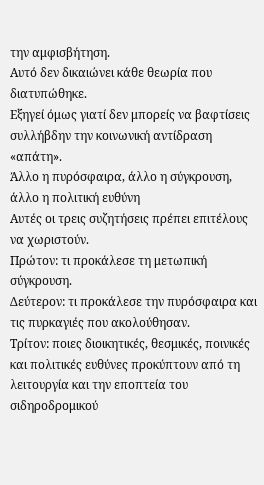την αμφισβήτηση.
Αυτό δεν δικαιώνει κάθε θεωρία που διατυπώθηκε.
Εξηγεί όμως γιατί δεν μπορείς να βαφτίσεις συλλήβδην την κοινωνική αντίδραση «απάτη».
Άλλο η πυρόσφαιρα, άλλο η σύγκρουση, άλλο η πολιτική ευθύνη
Αυτές οι τρεις συζητήσεις πρέπει επιτέλους να χωριστούν.
Πρώτον: τι προκάλεσε τη μετωπική σύγκρουση.
Δεύτερον: τι προκάλεσε την πυρόσφαιρα και τις πυρκαγιές που ακολούθησαν.
Τρίτον: ποιες διοικητικές, θεσμικές, ποινικές και πολιτικές ευθύνες προκύπτουν από τη λειτουργία και την εποπτεία του σιδηροδρομικού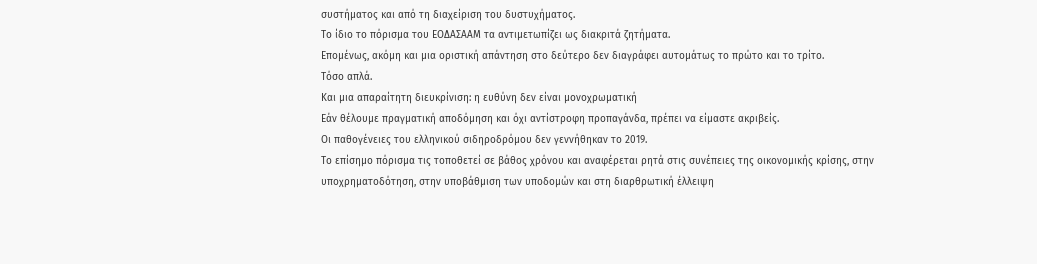συστήματος και από τη διαχείριση του δυστυχήματος.
Το ίδιο το πόρισμα του ΕΟΔΑΣΑΑΜ τα αντιμετωπίζει ως διακριτά ζητήματα.
Επομένως, ακόμη και μια οριστική απάντηση στο δεύτερο δεν διαγράφει αυτομάτως το πρώτο και το τρίτο.
Τόσο απλά.
Και μια απαραίτητη διευκρίνιση: η ευθύνη δεν είναι μονοχρωματική
Εάν θέλουμε πραγματική αποδόμηση και όχι αντίστροφη προπαγάνδα, πρέπει να είμαστε ακριβείς.
Οι παθογένειες του ελληνικού σιδηροδρόμου δεν γεννήθηκαν το 2019.
Το επίσημο πόρισμα τις τοποθετεί σε βάθος χρόνου και αναφέρεται ρητά στις συνέπειες της οικονομικής κρίσης, στην υποχρηματοδότηση, στην υποβάθμιση των υποδομών και στη διαρθρωτική έλλειψη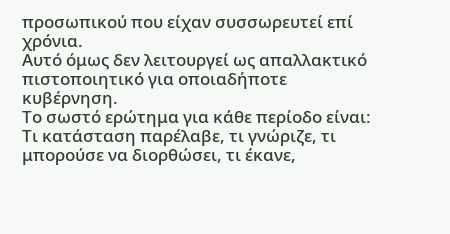προσωπικού που είχαν συσσωρευτεί επί χρόνια.
Αυτό όμως δεν λειτουργεί ως απαλλακτικό πιστοποιητικό για οποιαδήποτε κυβέρνηση.
Το σωστό ερώτημα για κάθε περίοδο είναι:
Τι κατάσταση παρέλαβε, τι γνώριζε, τι μπορούσε να διορθώσει, τι έκανε,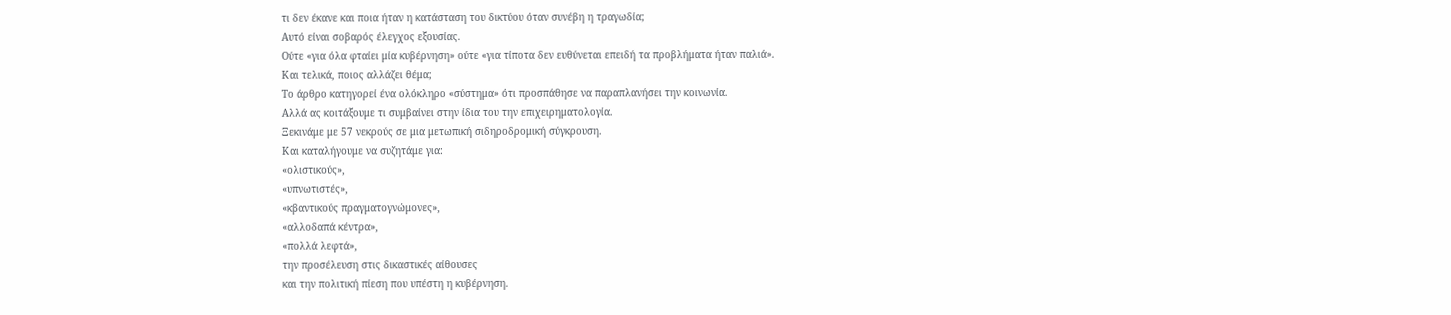τι δεν έκανε και ποια ήταν η κατάσταση του δικτύου όταν συνέβη η τραγωδία;
Αυτό είναι σοβαρός έλεγχος εξουσίας.
Ούτε «για όλα φταίει μία κυβέρνηση» ούτε «για τίποτα δεν ευθύνεται επειδή τα προβλήματα ήταν παλιά».
Και τελικά, ποιος αλλάζει θέμα;
Το άρθρο κατηγορεί ένα ολόκληρο «σύστημα» ότι προσπάθησε να παραπλανήσει την κοινωνία.
Αλλά ας κοιτάξουμε τι συμβαίνει στην ίδια του την επιχειρηματολογία.
Ξεκινάμε με 57 νεκρούς σε μια μετωπική σιδηροδρομική σύγκρουση.
Και καταλήγουμε να συζητάμε για:
«ολιστικούς»,
«υπνωτιστές»,
«κβαντικούς πραγματογνώμονες»,
«αλλοδαπά κέντρα»,
«πολλά λεφτά»,
την προσέλευση στις δικαστικές αίθουσες
και την πολιτική πίεση που υπέστη η κυβέρνηση.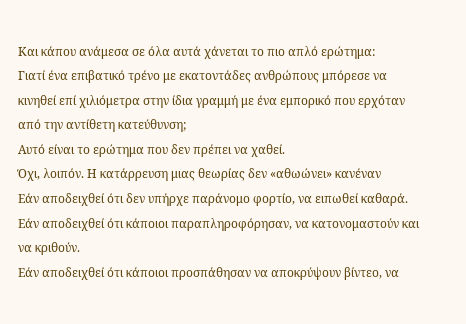Και κάπου ανάμεσα σε όλα αυτά χάνεται το πιο απλό ερώτημα:
Γιατί ένα επιβατικό τρένο με εκατοντάδες ανθρώπους μπόρεσε να κινηθεί επί χιλιόμετρα στην ίδια γραμμή με ένα εμπορικό που ερχόταν από την αντίθετη κατεύθυνση;
Αυτό είναι το ερώτημα που δεν πρέπει να χαθεί.
Όχι, λοιπόν. Η κατάρρευση μιας θεωρίας δεν «αθωώνει» κανέναν
Εάν αποδειχθεί ότι δεν υπήρχε παράνομο φορτίο, να ειπωθεί καθαρά.
Εάν αποδειχθεί ότι κάποιοι παραπληροφόρησαν, να κατονομαστούν και να κριθούν.
Εάν αποδειχθεί ότι κάποιοι προσπάθησαν να αποκρύψουν βίντεο, να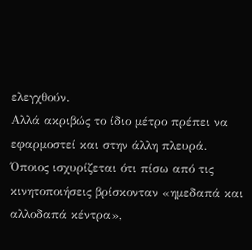ελεγχθούν.
Αλλά ακριβώς το ίδιο μέτρο πρέπει να εφαρμοστεί και στην άλλη πλευρά.
Όποιος ισχυρίζεται ότι πίσω από τις κινητοποιήσεις βρίσκονταν «ημεδαπά και αλλοδαπά κέντρα»,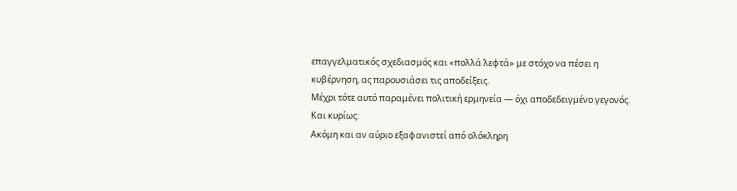επαγγελματικός σχεδιασμός και «πολλά λεφτά» με στόχο να πέσει η κυβέρνηση, ας παρουσιάσει τις αποδείξεις.
Μέχρι τότε αυτό παραμένει πολιτική ερμηνεία — όχι αποδεδειγμένο γεγονός.
Και κυρίως:
Ακόμη και αν αύριο εξαφανιστεί από ολόκληρη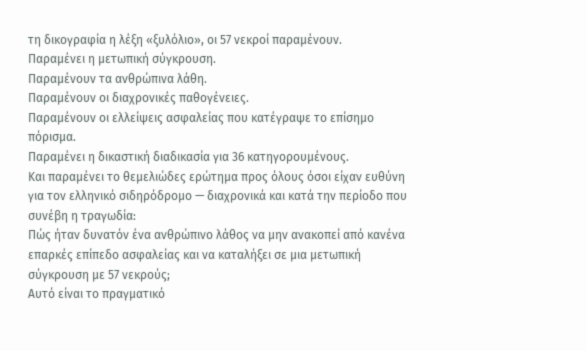τη δικογραφία η λέξη «ξυλόλιο», οι 57 νεκροί παραμένουν.
Παραμένει η μετωπική σύγκρουση.
Παραμένουν τα ανθρώπινα λάθη.
Παραμένουν οι διαχρονικές παθογένειες.
Παραμένουν οι ελλείψεις ασφαλείας που κατέγραψε το επίσημο πόρισμα.
Παραμένει η δικαστική διαδικασία για 36 κατηγορουμένους.
Και παραμένει το θεμελιώδες ερώτημα προς όλους όσοι είχαν ευθύνη για τον ελληνικό σιδηρόδρομο — διαχρονικά και κατά την περίοδο που συνέβη η τραγωδία:
Πώς ήταν δυνατόν ένα ανθρώπινο λάθος να μην ανακοπεί από κανένα επαρκές επίπεδο ασφαλείας και να καταλήξει σε μια μετωπική σύγκρουση με 57 νεκρούς;
Αυτό είναι το πραγματικό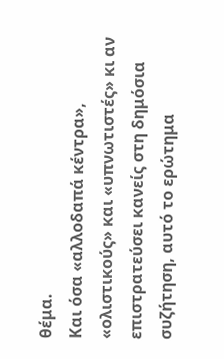θέμα.
Και όσα «αλλοδαπά κέντρα», «ολιστικούς» και «υπνωτιστές» κι αν επιστρατεύσει κανείς στη δημόσια συζήτηση, αυτό το ερώτημα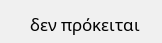δεν πρόκειται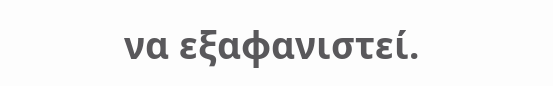να εξαφανιστεί.